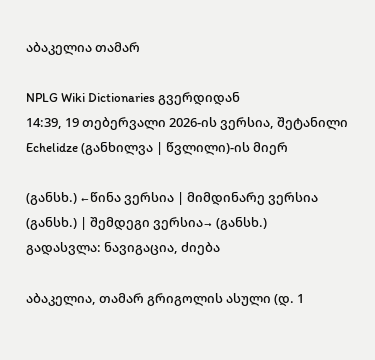აბაკელია თამარ

NPLG Wiki Dictionaries გვერდიდან
14:39, 19 თებერვალი 2026-ის ვერსია, შეტანილი Echelidze (განხილვა | წვლილი)-ის მიერ

(განსხ.) ←წინა ვერსია | მიმდინარე ვერსია (განსხ.) | შემდეგი ვერსია→ (განსხ.)
გადასვლა: ნავიგაცია, ძიება

აბაკელია, თამარ გრიგოლის ასული (დ. 1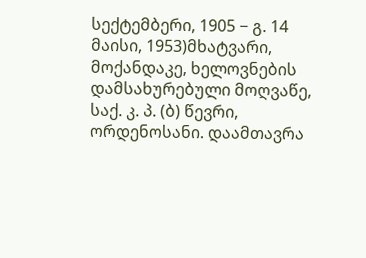სექტემბერი, 1905 − გ. 14 მაისი, 1953)მხატვარი, მოქანდაკე, ხელოვნების დამსახურებული მოღვაწე, საქ. კ. პ. (ბ) წევრი, ორდენოსანი. დაამთავრა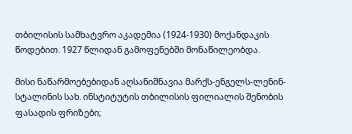თბილისის სამხატვრო აკადემია (1924-1930) მოქანდაკის წოდებით. 1927 წლიდან გამოფენებში მონაწილეობდა.

მისი ნაწარმოებებიდან აღსანიშნავია მარქს-ენგელს-ლენინ-სტალინის სახ. ინსტიტუტის თბილისის ფილიალის შენობის ფასადის ფრიზები;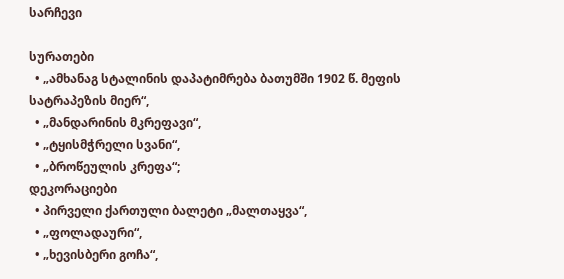სარჩევი

სურათები
  • „ამხანაგ სტალინის დაპატიმრება ბათუმში 1902 წ. მეფის სატრაპეზის მიერ“,
  • „მანდარინის მკრეფავი“,
  • „ტყისმჭრელი სვანი“,
  • „ბროწეულის კრეფა“;
დეკორაციები
  • პირველი ქართული ბალეტი „მალთაყვა“,
  • „ფოლადაური“,
  • „ხევისბერი გოჩა“,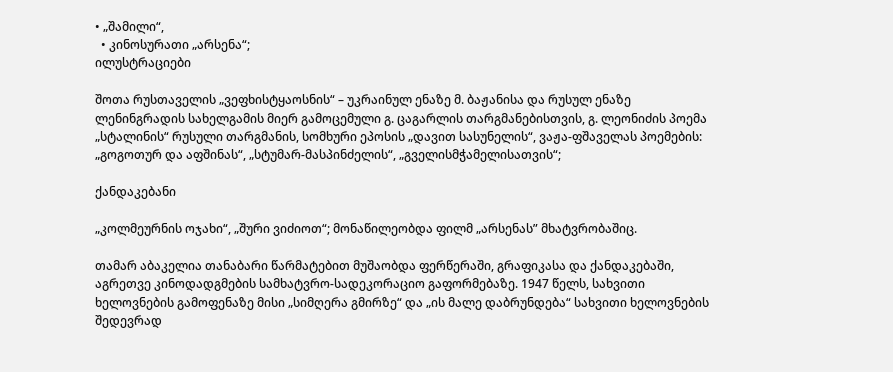• „შამილი“,
  • კინოსურათი „არსენა“;
ილუსტრაციები

შოთა რუსთაველის „ვეფხისტყაოსნის“ – უკრაინულ ენაზე მ. ბაჟანისა და რუსულ ენაზე ლენინგრადის სახელგამის მიერ გამოცემული გ. ცაგარლის თარგმანებისთვის, გ. ლეონიძის პოემა „სტალინის“ რუსული თარგმანის, სომხური ეპოსის „დავით სასუნელის“, ვაჟა-ფშაველას პოემების: „გოგოთურ და აფშინას“, „სტუმარ-მასპინძელის“, „გველისმჭამელისათვის“;

ქანდაკებანი

„კოლმეურნის ოჯახი“, „შური ვიძიოთ“; მონაწილეობდა ფილმ „არსენას” მხატვრობაშიც.

თამარ აბაკელია თანაბარი წარმატებით მუშაობდა ფერწერაში, გრაფიკასა და ქანდაკებაში, აგრეთვე კინოდადგმების სამხატვრო-სადეკორაციო გაფორმებაზე. 1947 წელს, სახვითი ხელოვნების გამოფენაზე მისი „სიმღერა გმირზე“ და „ის მალე დაბრუნდება“ სახვითი ხელოვნების შედევრად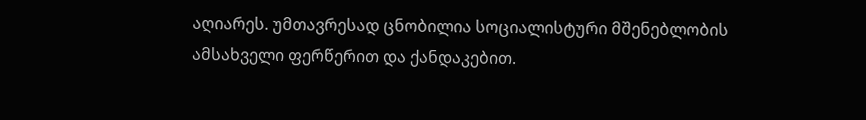აღიარეს. უმთავრესად ცნობილია სოციალისტური მშენებლობის ამსახველი ფერწერით და ქანდაკებით.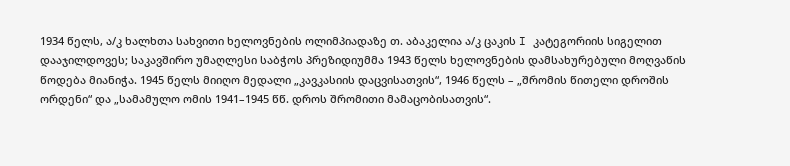1934 წელს, ა/კ ხალხთა სახვითი ხელოვნების ოლიმპიადაზე თ. აბაკელია ა/კ ცაკის I კატეგორიის სიგელით დააჯილდოვეს; საკავშირო უმაღლესი საბჭოს პრეზიდიუმმა 1943 წელს ხელოვნების დამსახურებული მოღვაწის წოდება მიანიჭა. 1945 წელს მიიღო მედალი „კავკასიის დაცვისათვის“, 1946 წელს – „შრომის წითელი დროშის ორდენი“ და „სამამულო ომის 1941–1945 წწ. დროს შრომითი მამაცობისათვის“.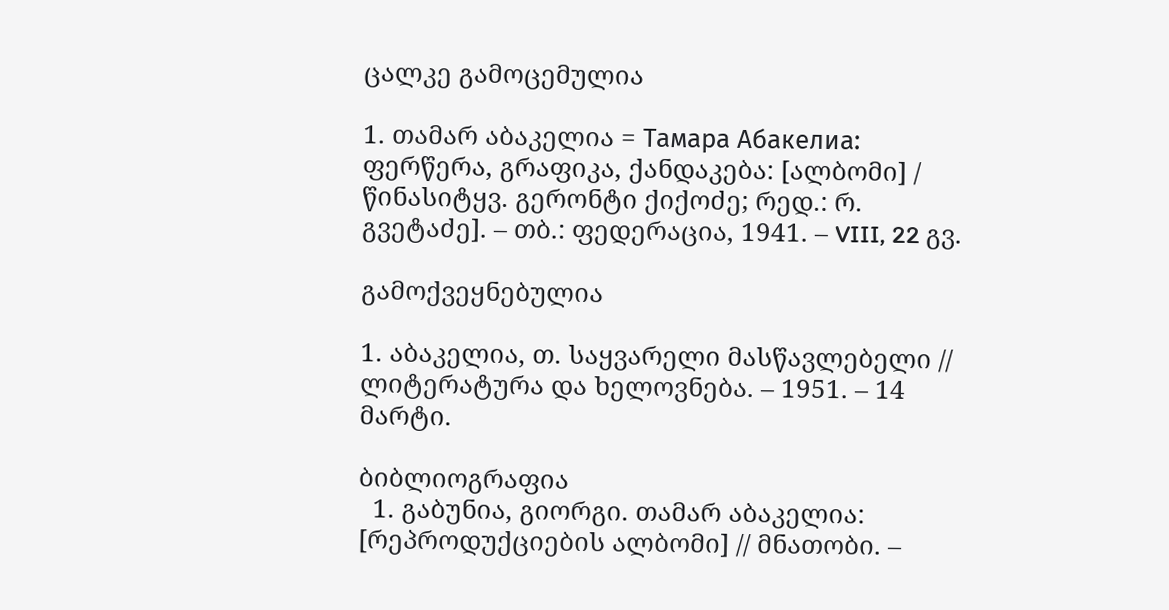ცალკე გამოცემულია

1. თამარ აბაკელია = Тамара Абакелиа: ფერწერა, გრაფიკა, ქანდაკება: [ალბომი] / წინასიტყვ. გერონტი ქიქოძე; რედ.: რ. გვეტაძე]. – თბ.: ფედერაცია, 1941. – VIII, 22 გვ.

გამოქვეყნებულია

1. აბაკელია, თ. საყვარელი მასწავლებელი // ლიტერატურა და ხელოვნება. – 1951. – 14 მარტი.

ბიბლიოგრაფია
  1. გაბუნია, გიორგი. თამარ აბაკელია: [რეპროდუქციების ალბომი] // მნათობი. –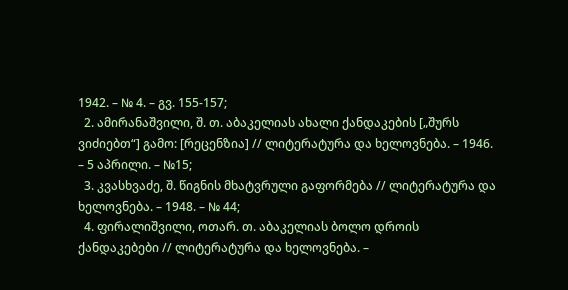1942. – № 4. – გვ. 155-157;
  2. ამირანაშვილი, შ. თ. აბაკელიას ახალი ქანდაკების [„შურს ვიძიებთ“] გამო: [რეცენზია] // ლიტერატურა და ხელოვნება. – 1946. – 5 აპრილი. – №15;
  3. კვასხვაძე, შ. წიგნის მხატვრული გაფორმება // ლიტერატურა და ხელოვნება. – 1948. – № 44;
  4. ფირალიშვილი, ოთარ. თ. აბაკელიას ბოლო დროის ქანდაკებები // ლიტერატურა და ხელოვნება. –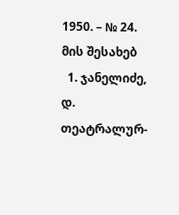1950. – № 24.
მის შესახებ
  1. ჯანელიძე, დ. თეატრალურ-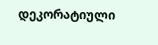დეკორატიული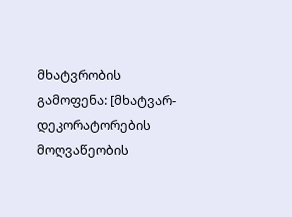მხატვრობის გამოფენა: [მხატვარ-დეკორატორების მოღვაწეობის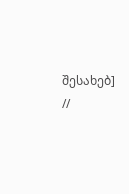შესახებ] //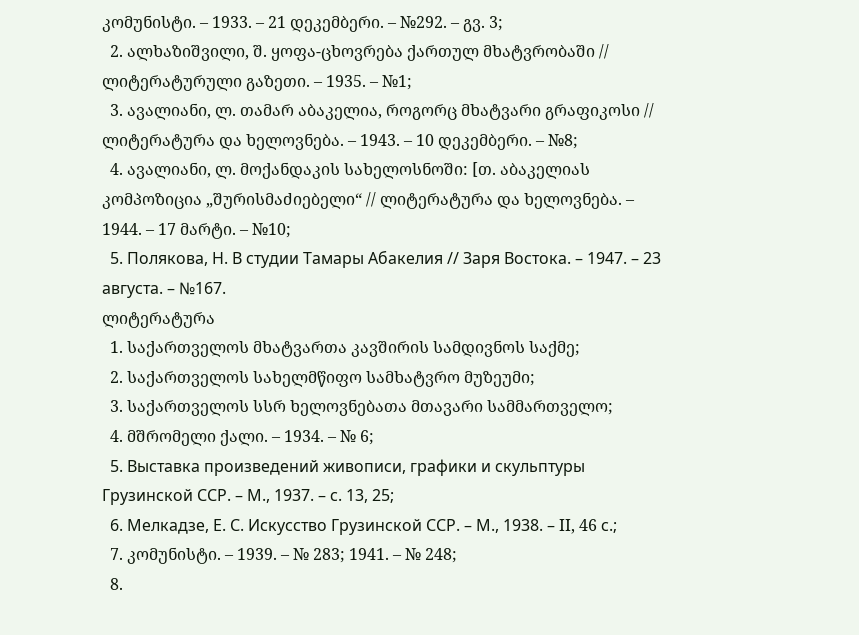კომუნისტი. – 1933. – 21 დეკემბერი. – №292. – გვ. 3;
  2. ალხაზიშვილი, შ. ყოფა-ცხოვრება ქართულ მხატვრობაში // ლიტერატურული გაზეთი. – 1935. – №1;
  3. ავალიანი, ლ. თამარ აბაკელია, როგორც მხატვარი გრაფიკოსი // ლიტერატურა და ხელოვნება. – 1943. – 10 დეკემბერი. – №8;
  4. ავალიანი, ლ. მოქანდაკის სახელოსნოში: [თ. აბაკელიას კომპოზიცია „შურისმაძიებელი“ // ლიტერატურა და ხელოვნება. – 1944. – 17 მარტი. – №10;
  5. Полякова, Н. В студии Тамары Абакелия // Заря Востока. – 1947. – 23 августа. – №167.
ლიტერატურა
  1. საქართველოს მხატვართა კავშირის სამდივნოს საქმე;
  2. საქართველოს სახელმწიფო სამხატვრო მუზეუმი;
  3. საქართველოს სსრ ხელოვნებათა მთავარი სამმართველო;
  4. მშრომელი ქალი. – 1934. – № 6;
  5. Выставка произведений живописи, графики и скульптуры Грузинской ССР. – М., 1937. – с. 13, 25;
  6. Мелкадзе, Е. С. Искусство Грузинской ССР. – М., 1938. – II, 46 с.;
  7. კომუნისტი. – 1939. – № 283; 1941. – № 248;
  8.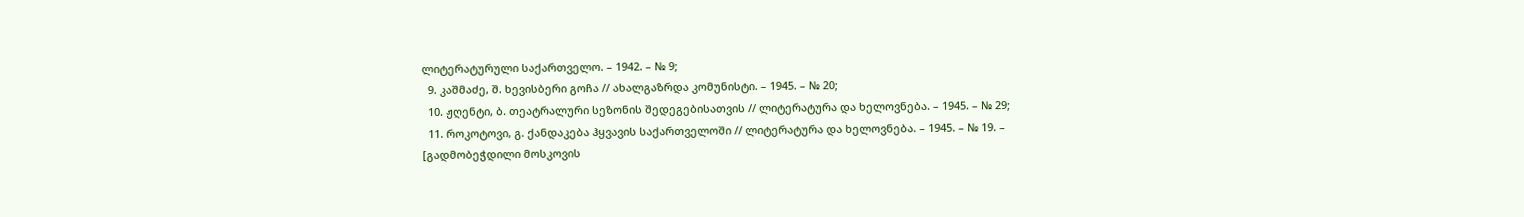ლიტერატურული საქართველო. – 1942. – № 9;
  9. კაშმაძე, შ. ხევისბერი გოჩა // ახალგაზრდა კომუნისტი. – 1945. – № 20;
  10. ჟღენტი, ბ. თეატრალური სეზონის შედეგებისათვის // ლიტერატურა და ხელოვნება. – 1945. – № 29;
  11. როკოტოვი, გ. ქანდაკება ჰყვავის საქართველოში // ლიტერატურა და ხელოვნება. – 1945. – № 19. – [გადმობეჭდილი მოსკოვის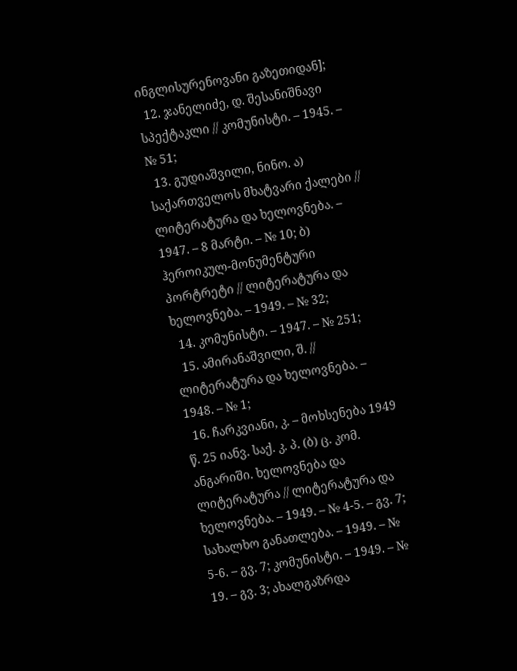ინგლისურენოვანი გაზეთიდან];
  12. ჯანელიძე, დ. შესანიშნავი სპექტაკლი // კომუნისტი. – 1945. – № 51;
  13. გუდიაშვილი, ნინო. ა) საქართველოს მხატვარი ქალები // ლიტერატურა და ხელოვნება. – 1947. – 8 მარტი. – № 10; ბ) ჰეროიკულ-მონუმენტური პორტრეტი // ლიტერატურა და ხელოვნება. – 1949. – № 32;
  14. კომუნისტი. – 1947. – № 251;
  15. ამირანაშვილი, შ. // ლიტერატურა და ხელოვნება. – 1948. – № 1;
  16. ჩარკვიანი, კ. – მოხსენება 1949 წ. 25 იანვ. საქ. კ. პ. (ბ) ც. კომ. ანგარიში. ხელოვნება და ლიტერატურა // ლიტერატურა და ხელოვნება. – 1949. – № 4-5. – გვ. 7; სახალხო განათლება. – 1949. – № 5-6. – გვ. 7; კომუნისტი. – 1949. – № 19. – გვ. 3; ახალგაზრდა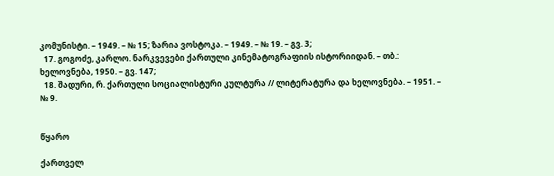კომუნისტი. – 1949. – № 15; ზარია ვოსტოკა. – 1949. – № 19. – გვ. 3;
  17. გოგოძე, კარლო. ნარკვევები ქართული კინემატოგრაფიის ისტორიიდან. – თბ.: ხელოვნება, 1950. – გვ. 147;
  18. შადური, რ. ქართული სოციალისტური კულტურა // ლიტერატურა და ხელოვნება. – 1951. – № 9.


წყარო

ქართველ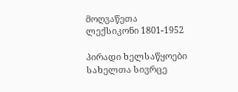მოღვაწეთა ლექსიკონი 1801-1952

პირადი ხელსაწყოები
სახელთა სივრცე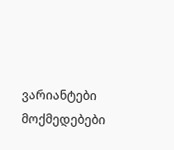ვარიანტები
მოქმედებები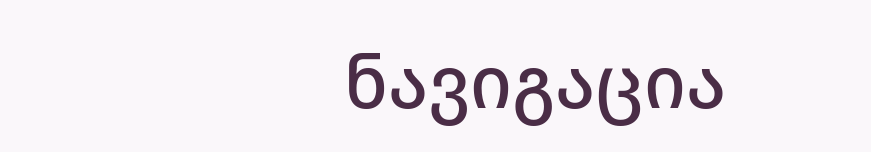ნავიგაცია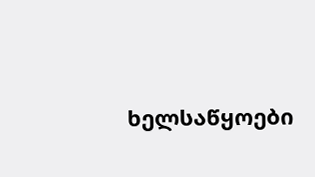ხელსაწყოები